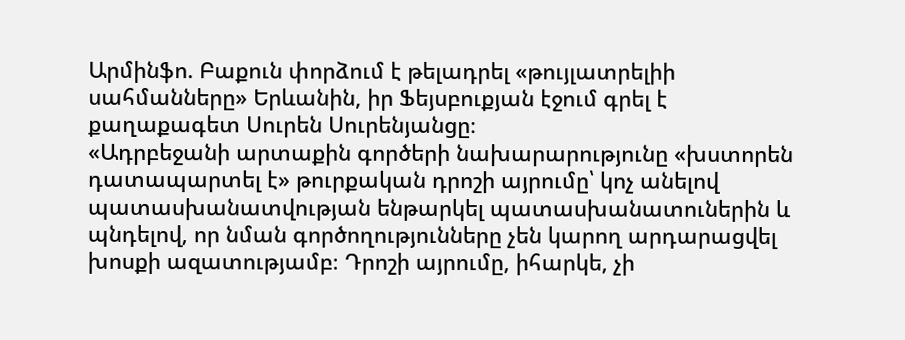Արմինֆո. Բաքուն փորձում է թելադրել «թույլատրելիի սահմանները» Երևանին, իր Ֆեյսբուքյան էջում գրել է քաղաքագետ Սուրեն Սուրենյանցը։
«Ադրբեջանի արտաքին գործերի նախարարությունը «խստորեն դատապարտել է» թուրքական դրոշի այրումը՝ կոչ անելով պատասխանատվության ենթարկել պատասխանատուներին և պնդելով, որ նման գործողությունները չեն կարող արդարացվել խոսքի ազատությամբ։ Դրոշի այրումը, իհարկե, չի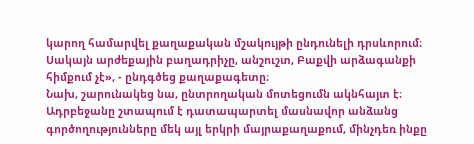կարող համարվել քաղաքական մշակույթի ընդունելի դրսևորում։ Սակայն արժեքային բաղադրիչը, անշուշտ, Բաքվի արձագանքի հիմքում չէ», - ընդգծեց քաղաքագետը։
Նախ, շարունակեց նա, ընտրողական մոտեցումն ակնհայտ է։ Ադրբեջանը շտապում է դատապարտել մասնավոր անձանց գործողությունները մեկ այլ երկրի մայրաքաղաքում, մինչդեռ ինքը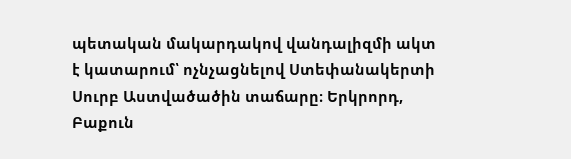պետական մակարդակով վանդալիզմի ակտ է կատարում՝ ոչնչացնելով Ստեփանակերտի Սուրբ Աստվածածին տաճարը։ Երկրորդ, Բաքուն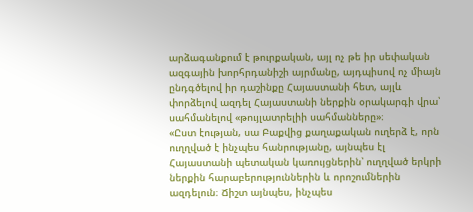արձագանքում է թուրքական, այլ ոչ թե իր սեփական ազգային խորհրդանիշի այրմանը, այդպիսով ոչ միայն ընդգծելով իր դաշինքը Հայաստանի հետ, այլև փորձելով ազդել Հայաստանի ներքին օրակարգի վրա՝ սահմանելով «թույլատրելիի սահմանները»։
«Ըստ էության, սա Բաքվից քաղաքական ուղերձ է, որն ուղղված է ինչպես հանրությանը, այնպես էլ Հայաստանի պետական կառույցներին՝ ուղղված երկրի ներքին հարաբերություններին և որոշումներին ազդելուն։ Ճիշտ այնպես, ինչպես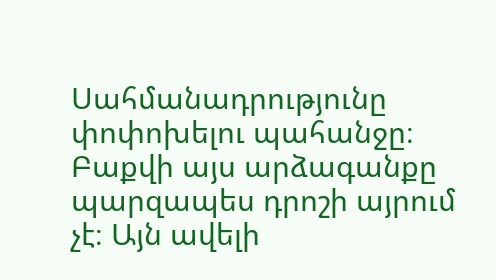Սահմանադրությունը փոփոխելու պահանջը։ Բաքվի այս արձագանքը պարզապես դրոշի այրում չէ։ Այն ավելի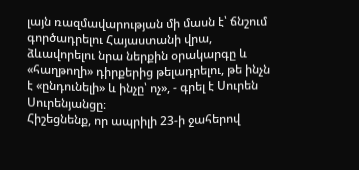լայն ռազմավարության մի մասն է՝ ճնշում գործադրելու Հայաստանի վրա, ձևավորելու նրա ներքին օրակարգը և «հաղթողի» դիրքերից թելադրելու, թե ինչն է «ընդունելի» և ինչը՝ ոչ», - գրել է Սուրեն Սուրենյանցը։
Հիշեցնենք, որ ապրիլի 23-ի ջահերով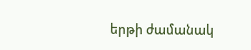երթի ժամանակ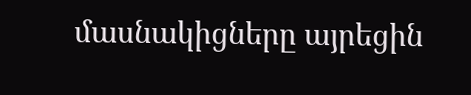մասնակիցները այրեցին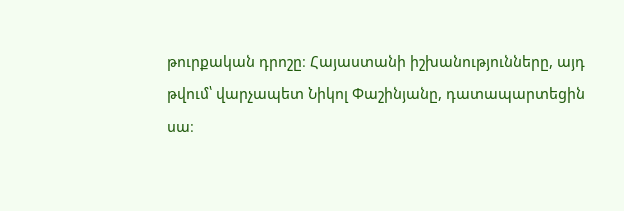թուրքական դրոշը։ Հայաստանի իշխանությունները, այդ թվում՝ վարչապետ Նիկոլ Փաշինյանը, դատապարտեցին սա։